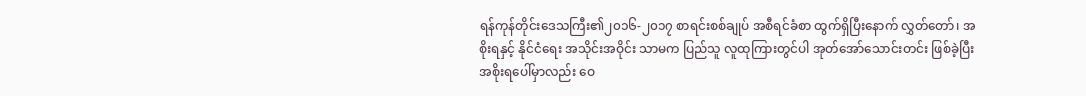ရန်ကုန်တိုင်းဒေသကြီး၏၂၀၁၆-၂၀၁၇ စာရင်းစစ်ချုပ် အစီရင်ခံစာ ထွက်ရှိပြီးနောက် လွှတ်တော်၊ အစိုးရနှင့် နိုင်ငံရေး အသိုင်းအဝိုင်း သာမက ပြည်သူ လူထုကြားတွင်ပါ အုတ်အော်သောင်းတင်း ဖြစ်ခဲ့ပြီး အစိုးရပေါ်မှာလည်း ဝေ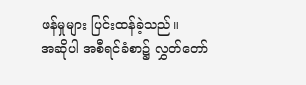ဖန်မှုများ ပြင်းထန်ခဲ့သည်။
အဆိုပါ အစီရင်ခံစာ၌ လွှတ်တော်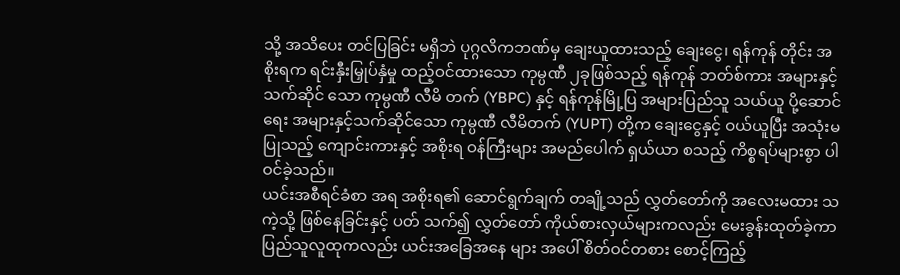သို့ အသိပေး တင်ပြခြင်း မရှိဘဲ ပုဂ္ဂလိကဘဏ်မှ ချေးယူထားသည့် ချေးငွေ၊ ရန်ကုန် တိုင်း အစိုးရက ရင်းနှီးမြှုပ်နှံမှု ထည့်ဝင်ထားသော ကုမ္ပဏီ ၂ခုဖြစ်သည့် ရန်ကုန် ဘတ်စ်ကား အများနှင့်သက်ဆိုင် သော ကုမ္ပဏီ လီမိ တက် (YBPC) နှင့် ရန်ကုန်မြို့ပြ အများပြည်သူ သယ်ယူ ပို့ဆောင်ရေး အများနှင့်သက်ဆိုင်သော ကုမ္ပဏီ လီမိတက် (YUPT) တို့က ချေးငွေနှင့် ဝယ်ယူပြီး အသုံးမပြုသည့် ကျောင်းကားနှင့် အစိုးရ ဝန်ကြီးများ အမည်ပေါက် ရှယ်ယာ စသည့် ကိစ္စရပ်များစွာ ပါဝင်ခဲ့သည်။
ယင်းအစီရင်ခံစာ အရ အစိုးရ၏ ဆောင်ရွက်ချက် တချို့သည် လွှတ်တော်ကို အလေးမထား သကဲ့သို့ ဖြစ်နေခြင်းနှင့် ပတ် သက်၍ လွှတ်တော် ကိုယ်စားလှယ်များကလည်း မေးခွန်းထုတ်ခဲ့ကာ ပြည်သူလူထုကလည်း ယင်းအခြေအနေ များ အပေါ် စိတ်ဝင်တစား စောင့်ကြည့်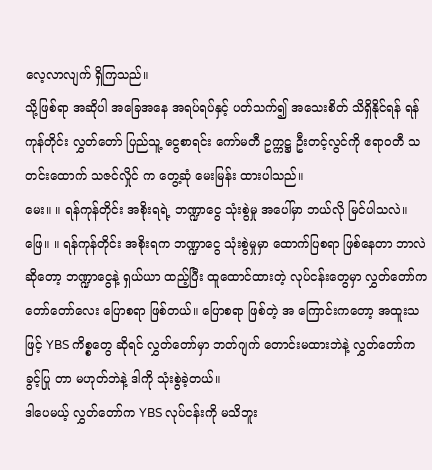လေ့လာလျက် ရှိကြသည်။
သို့ဖြစ်ရာ အဆိုပါ အခြေအနေ အရပ်ရပ်နှင့် ပတ်သက်၍ အသေးစိတ် သိရှိနိုင်ရန် ရန်ကုန်တိုင်း လွှတ်တော် ပြည်သူ့ ငွေစာရင်း ကော်မတီ ဥက္ကဋ္ဌ ဦးတင့်လွင်ကို ဧရာဝတီ သတင်းထောက် သဇင်လှိုင် က တွေ့ဆုံ မေးမြန်း ထားပါသည်။
မေး။ ။ ရန်ကုန်တိုင်း အစိုးရရဲ့ ဘဏ္ဍာငွေ သုံးစွဲမှု အပေါ်မှာ ဘယ်လို မြင်ပါသလဲ။
ဖြေ။ ။ ရန်ကုန်တိုင်း အစိုးရက ဘဏ္ဍာငွေ သုံးစွဲမှုမှာ ထောက်ပြစရာ ဖြစ်နေတာ ဘာလဲဆိုတော့ ဘဏ္ဍာငွေနဲ့ ရှယ်ယာ ထည့်ပြီး ထူထောင်ထားတဲ့ လုပ်ငန်းတွေမှာ လွှတ်တော်က တော်တော်လေး ပြောစရာ ဖြစ်တယ်။ ပြောစရာ ဖြစ်တဲ့ အ ကြောင်းကတော့ အထူးသဖြင့် YBS ကိစ္စတွေ ဆိုရင် လွှတ်တော်မှာ ဘတ်ဂျက် တောင်းမထားဘဲနဲ့ လွှတ်တော်က ခွင့်ပြု တာ မဟုတ်ဘဲနဲ့ ဒါကို သုံးစွဲခဲ့တယ်။
ဒါပေမယ့် လွှတ်တော်က YBS လုပ်ငန်းကို မသိဘူး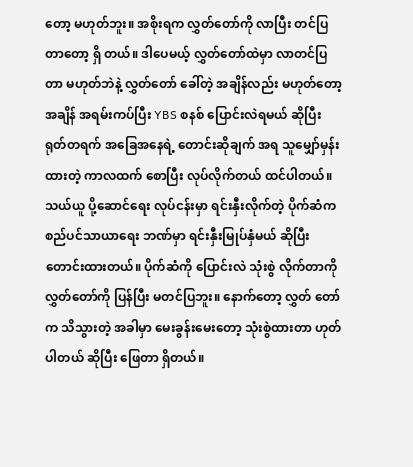တော့ မဟုတ်ဘူး။ အစိုးရက လွှတ်တော်ကို လာပြီး တင်ပြတာတော့ ရှိ တယ်။ ဒါပေမယ့် လွှတ်တော်ထဲမှာ လာတင်ပြတာ မဟုတ်ဘဲနဲ့ လွှတ်တော် ခေါ်တဲ့ အချိန်လည်း မဟုတ်တော့ အချိန် အရမ်းကပ်ပြီး YBS စနစ် ပြောင်းလဲရမယ် ဆိုပြီး ရုတ်တရက် အခြေအနေရဲ့ တောင်းဆိုချက် အရ သူမျှော်မှန်းထားတဲ့ ကာလထက် စောပြီး လုပ်လိုက်တယ် ထင်ပါတယ်။
သယ်ယူ ပို့ဆောင်ရေး လုပ်ငန်းမှာ ရင်းနှီးလိုက်တဲ့ ပိုက်ဆံက စည်ပင်သာယာရေး ဘဏ်မှာ ရင်းနှီးမြုပ်နှံမယ် ဆိုပြီး တောင်းထားတယ်။ ပိုက်ဆံကို ပြောင်းလဲ သုံးစွဲ လိုက်တာကို လွှတ်တော်ကို ပြန်ပြီး မတင်ပြဘူး။ နောက်တော့ လွှတ် တော်က သိသွားတဲ့ အခါမှာ မေးခွန်းမေးတော့ သုံးစွဲထားတာ ဟုတ်ပါတယ် ဆိုပြီး ဖြေတာ ရှိတယ်။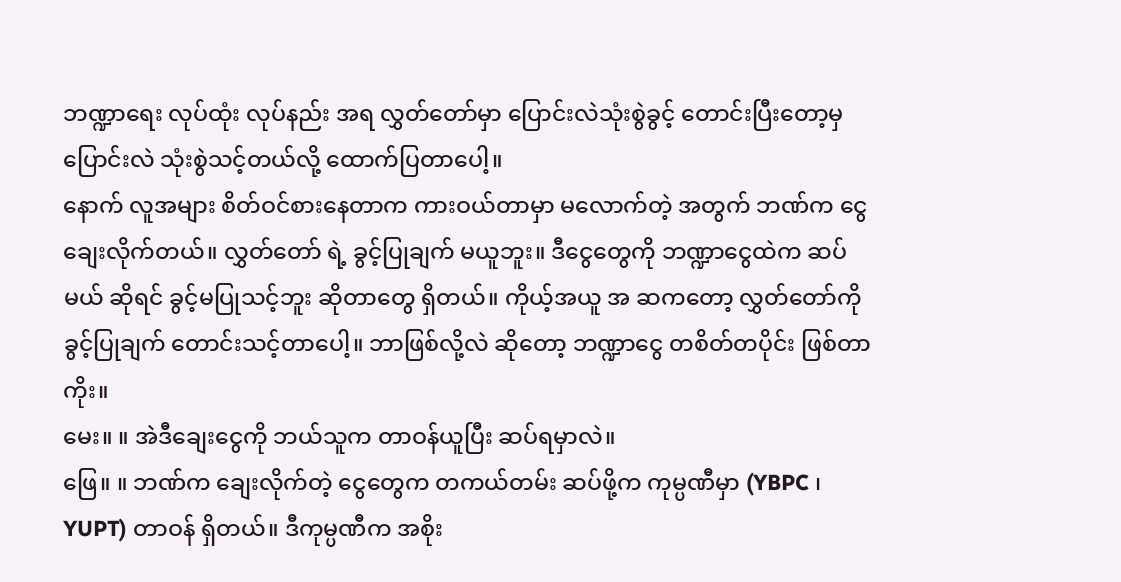ဘဏ္ဍာရေး လုပ်ထုံး လုပ်နည်း အရ လွှတ်တော်မှာ ပြောင်းလဲသုံးစွဲခွင့် တောင်းပြီးတော့မှ ပြောင်းလဲ သုံးစွဲသင့်တယ်လို့ ထောက်ပြတာပေါ့။
နောက် လူအများ စိတ်ဝင်စားနေတာက ကားဝယ်တာမှာ မလောက်တဲ့ အတွက် ဘဏ်က ငွေချေးလိုက်တယ်။ လွှတ်တော် ရဲ့ ခွင့်ပြုချက် မယူဘူး။ ဒီငွေတွေကို ဘဏ္ဍာငွေထဲက ဆပ်မယ် ဆိုရင် ခွင့်မပြုသင့်ဘူး ဆိုတာတွေ ရှိတယ်။ ကိုယ့်အယူ အ ဆကတော့ လွှတ်တော်ကို ခွင့်ပြုချက် တောင်းသင့်တာပေါ့။ ဘာဖြစ်လို့လဲ ဆိုတော့ ဘဏ္ဍာငွေ တစိတ်တပိုင်း ဖြစ်တာကိုး။
မေး။ ။ အဲဒီချေးငွေကို ဘယ်သူက တာဝန်ယူပြီး ဆပ်ရမှာလဲ။
ဖြေ။ ။ ဘဏ်က ချေးလိုက်တဲ့ ငွေတွေက တကယ်တမ်း ဆပ်ဖို့က ကုမ္ပဏီမှာ (YBPC ၊ YUPT) တာဝန် ရှိတယ်။ ဒီကုမ္ပဏီက အစိုး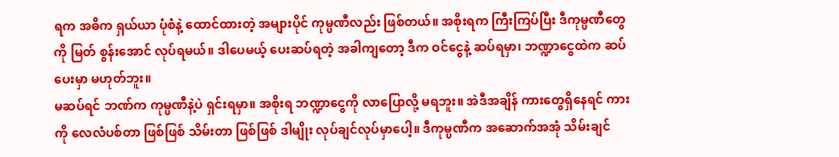ရက အဓိက ရှယ်ယာ ပုံစံနဲ့ ထောင်ထားတဲ့ အများပိုင် ကုမ္ပဏီလည်း ဖြစ်တယ်။ အစိုးရက ကြီးကြပ်ပြီး ဒီကုမ္ပဏီတွေကို မြတ် စွန်းအောင် လုပ်ရမယ်။ ဒါပေမယ့် ပေးဆပ်ရတဲ့ အခါကျတော့ ဒီက ဝင်ငွေနဲ့ ဆပ်ရမှာ၊ ဘဏ္ဍာငွေထဲက ဆပ်ပေးမှာ မဟုတ်ဘူး။
မဆပ်ရင် ဘဏ်က ကုမ္ပဏီနဲ့ပဲ ရှင်းရမှာ။ အစိုးရ ဘဏ္ဍာငွေကို လာပြောလို့ မရဘူး။ အဲဒီအချိန် ကားတွေရှိနေရင် ကားကို လေလံပစ်တာ ဖြစ်ဖြစ် သိမ်းတာ ဖြစ်ဖြစ် ဒါမျိုး လုပ်ချင်လုပ်မှာပေါ့။ ဒီကုမ္ပဏီက အဆောက်အအုံ သိမ်းချင်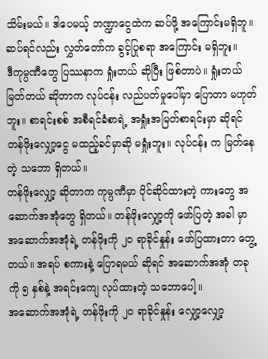သိမ်းမယ်။ ဒါပေမယ့် ဘဏ္ဍာငွေထဲက ဆပ်ဖို့ အကြောင်းမရှိဘူ။ ဆပ်ရင်လည်း လွှတ်တော်က ခွင့်ပြုစရာ အကြောင်း မရှိဘူး။
ဒီကုမ္ပဏီတွေ ပြဿနာက ရှုံးတယ် ဆိုပြီး ဖြစ်တာပဲ။ ရှုံးတယ် မြတ်တယ် ဆိုတာက လုပ်ငန်း လည်ပတ်မှုပေါ်မှာ ပြောတာ မဟုတ်ဘူး။ စာရင်းစစ် အစီရင်ခံစာရဲ့ အရှုံးအမြတ်စာရင်းမှာ ဆိုရင် တန်ဖိုးလျှော့ငွေ မထည့်ခင်မှာဆို မရှုံးဘူး။ လုပ်ငန်း က မြတ်နေတဲ့ သဘော ရှိတယ်။
တန်ဖိုးလျှော့ ဆိုတာက ကုမ္ပဏီမှာ ပိုင်ဆိုင်ထားတဲ့ ကားတွေ အဆောက်အအုံတွေ ရှိတယ်။ တန်ဖိုးလျှော့ကို ဖော်ပြတဲ့ အခါ မှာ အဆောက်အအုံရဲ့ တန်ဖိုးကို ၂၀ ရာခိုင်နှုန်း ဖော်ပြထားတာ တွေ့တယ်။ အရပ် စကားနဲ့ ပြောရမယ် ဆိုရင် အဆောက်အအုံ တခုကို ၅ နှစ်နဲ့ အရင်းကျေ လုပ်ထားတဲ့ သဘောပေါ့။
အဆောက်အအုံရဲ့ တန်ဖိုးကို ၂၀ ရာခိုင်နှုန်း လျှော့လျှော့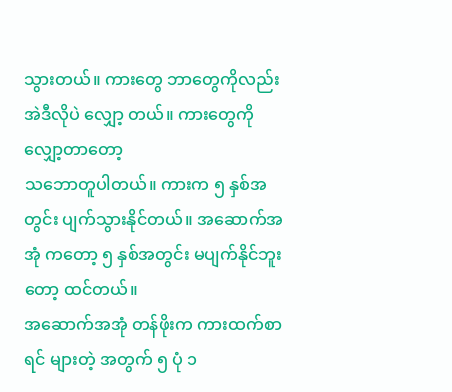သွားတယ်။ ကားတွေ ဘာတွေကိုလည်း အဲဒီလိုပဲ လျှော့ တယ်။ ကားတွေကို လျှော့တာတော့
သဘောတူပါတယ်။ ကားက ၅ နှစ်အတွင်း ပျက်သွားနိုင်တယ်။ အဆောက်အအုံ ကတော့ ၅ နှစ်အတွင်း မပျက်နိုင်ဘူးတော့ ထင်တယ်။
အဆောက်အအုံ တန်ဖိုးက ကားထက်စာရင် များတဲ့ အတွက် ၅ ပုံ ၁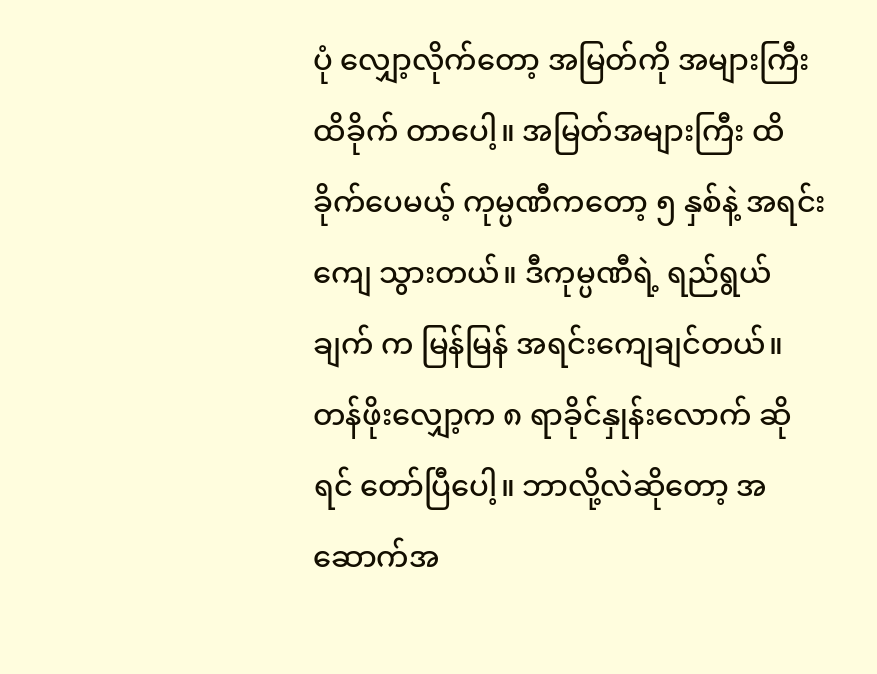ပုံ လျှော့လိုက်တော့ အမြတ်ကို အများကြီး ထိခိုက် တာပေါ့။ အမြတ်အများကြီး ထိခိုက်ပေမယ့် ကုမ္ပဏီကတော့ ၅ နှစ်နဲ့ အရင်းကျေ သွားတယ်။ ဒီကုမ္ပဏီရဲ့ ရည်ရွယ်ချက် က မြန်မြန် အရင်းကျေချင်တယ်။
တန်ဖိုးလျှော့က ၈ ရာခိုင်နှုန်းလောက် ဆိုရင် တော်ပြီပေါ့။ ဘာလို့လဲဆိုတော့ အဆောက်အ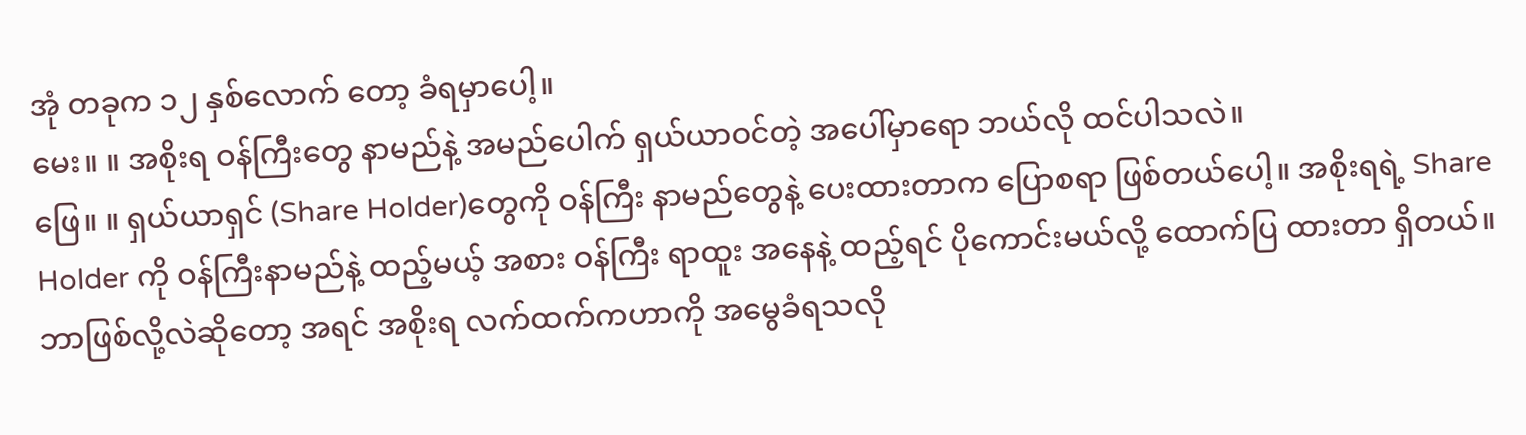အုံ တခုက ၁၂ နှစ်လောက် တော့ ခံရမှာပေါ့။
မေး။ ။ အစိုးရ ဝန်ကြီးတွေ နာမည်နဲ့ အမည်ပေါက် ရှယ်ယာဝင်တဲ့ အပေါ်မှာရော ဘယ်လို ထင်ပါသလဲ။
ဖြေ။ ။ ရှယ်ယာရှင် (Share Holder)တွေကို ဝန်ကြီး နာမည်တွေနဲ့ ပေးထားတာက ပြောစရာ ဖြစ်တယ်ပေါ့။ အစိုးရရဲ့ Share Holder ကို ဝန်ကြီးနာမည်နဲ့ ထည့်မယ့် အစား ဝန်ကြီး ရာထူး အနေနဲ့ ထည့်ရင် ပိုကောင်းမယ်လို့ ထောက်ပြ ထားတာ ရှိတယ်။
ဘာဖြစ်လို့လဲဆိုတော့ အရင် အစိုးရ လက်ထက်ကဟာကို အမွေခံရသလို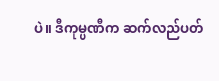ပဲ။ ဒီကုမ္ပဏီက ဆက်လည်ပတ်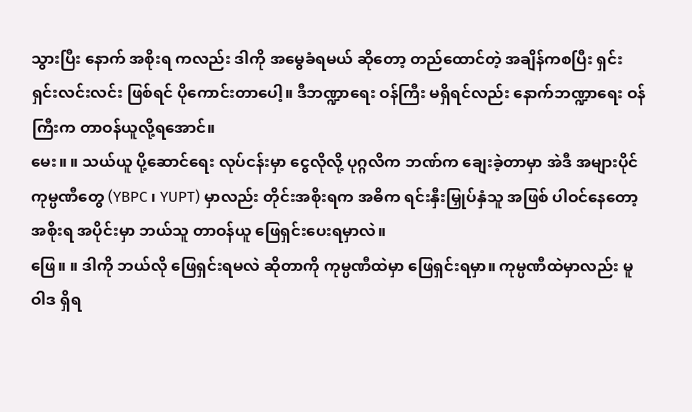သွားပြီး နောက် အစိုးရ ကလည်း ဒါကို အမွေခံရမယ် ဆိုတော့ တည်ထောင်တဲ့ အချိန်ကစပြီး ရှင်းရှင်းလင်းလင်း ဖြစ်ရင် ပိုကောင်းတာပေါ့။ ဒီဘဏ္ဍာရေး ဝန်ကြီး မရှိရင်လည်း နောက်ဘဏ္ဍာရေး ဝန်ကြီးက တာဝန်ယူလို့ရအောင်။
မေး။ ။ သယ်ယူ ပို့ဆောင်ရေး လုပ်ငန်းမှာ ငွေလိုလို့ ပုဂ္ဂလိက ဘဏ်က ချေးခဲ့တာမှာ အဲဒီ အများပိုင် ကုမ္ပဏီတွေ (YBPC ၊ YUPT) မှာလည်း တိုင်းအစိုးရက အဓိက ရင်းနှီးမြှုပ်နှံသူ အဖြစ် ပါဝင်နေတော့ အစိုးရ အပိုင်းမှာ ဘယ်သူ တာဝန်ယူ ဖြေရှင်းပေးရမှာလဲ။
ဖြေ။ ။ ဒါကို ဘယ်လို ဖြေရှင်းရမလဲ ဆိုတာကို ကုမ္ပဏီထဲမှာ ဖြေရှင်းရမှာ။ ကုမ္ပဏီထဲမှာလည်း မူဝါဒ ရှိရ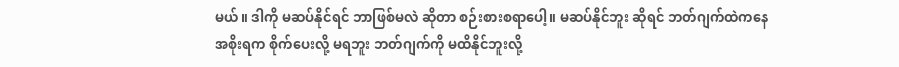မယ်။ ဒါကို မဆပ်နိုင်ရင် ဘာဖြစ်မလဲ ဆိုတာ စဉ်းစားစရာပေါ့။ မဆပ်နိုင်ဘူး ဆိုရင် ဘတ်ဂျက်ထဲကနေ အစိုးရက စိုက်ပေးလို့ မရဘူး ဘတ်ဂျက်ကို မထိနိုင်ဘူးလို့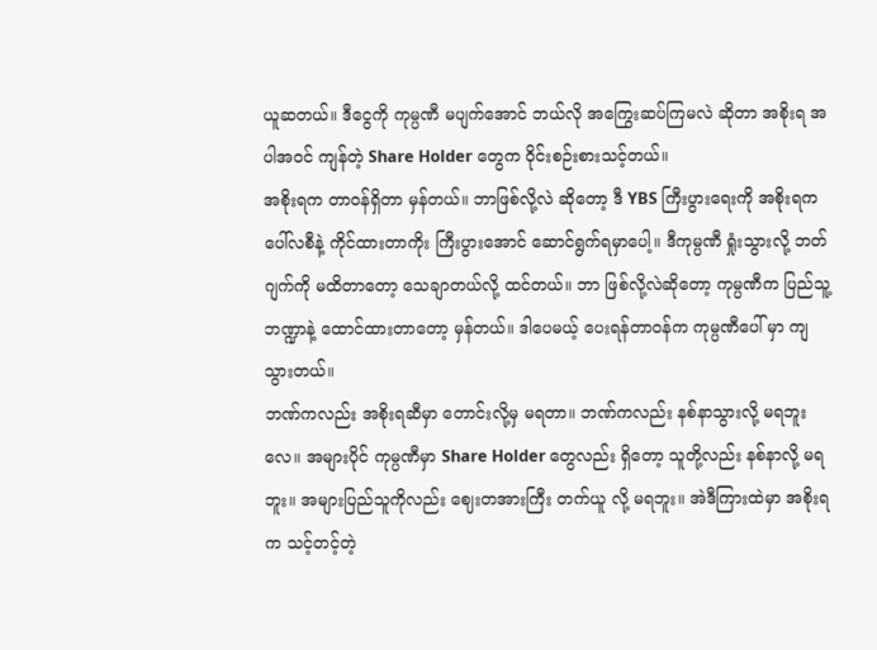ယူဆတယ်။ ဒီငွေကို ကုမ္ပဏီ မပျက်အောင် ဘယ်လို အကြွေးဆပ်ကြမလဲ ဆိုတာ အစိုးရ အပါအဝင် ကျန်တဲ့ Share Holder တွေက ဝိုင်းစဉ်းစားသင့်တယ်။
အစိုးရက တာဝန်ရှိတာ မှန်တယ်။ ဘာဖြစ်လို့လဲ ဆိုတော့ ဒီ YBS ကြီးပွားရေးကို အစိုးရက ပေါ်လစီနဲ့ ကိုင်ထားတာကိုး ကြီးပွားအောင် ဆောင်ရွက်ရမှာပေါ့။ ဒီကုမ္ပဏီ ရှုံးသွားလို့ ဘတ်ဂျက်ကို မထိတာတော့ သေချာတယ်လို့ ထင်တယ်။ ဘာ ဖြစ်လို့လဲဆိုတော့ ကုမ္ပဏီက ပြည်သူ့ဘဏ္ဍာနဲ့ ထောင်ထားတာတော့ မှန်တယ်။ ဒါပေမယ့် ပေးရန်တာဝန်က ကုမ္ပဏီပေါ် မှာ ကျသွားတယ်။
ဘဏ်ကလည်း အစိုးရဆီမှာ တောင်းလို့မှ မရတာ။ ဘဏ်ကလည်း နစ်နာသွားလို့ မရဘူးလေ။ အများပိုင် ကုမ္ပဏီမှာ Share Holder တွေလည်း ရှိတော့ သူတို့လည်း နစ်နာလို့ မရဘူး။ အများပြည်သူကိုလည်း ဈေးတအားကြီး တက်ယူ လို့ မရဘူး။ အဲဒီကြားထဲမှာ အစိုးရက သင့်တင့်တဲ့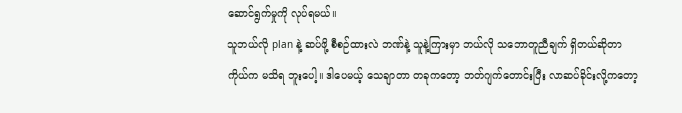ဆောင်ရွက်မှုကို လုပ်ရမယ်။
သူဘယ်လို plan နဲ့ ဆပ်ဖို့ စီစဉ်ထားလဲ ဘဏ်နဲ့ သူနဲ့ကြားမှာ ဘယ်လို သဘောတူညီချက် ရှိတယ်ဆိုတာ ကိုယ်က မသိရ ဘူးပေါ့။ ဒါပေမယ့် သေချာတာ တခုကတော့ ဘတ်ဂျက်တောင်းပြီး လာဆပ်ခိုင်းလို့ကတော့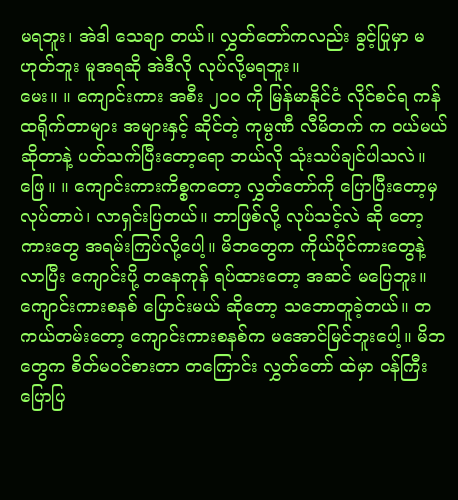မရဘူး၊ အဲဒါ သေချာ တယ်။ လွှတ်တော်ကလည်း ခွင့်ပြုမှာ မဟုတ်ဘူး မူအရဆို အဲဒီလို လုပ်လို့မရဘူး။
မေး။ ။ ကျောင်းကား အစီး ၂၀၀ ကို မြန်မာနိုင်ငံ လိုင်စင်ရ ကန်ထရိုက်တာများ အများနှင့် ဆိုင်တဲ့ ကုမ္ပဏီ လီမိတက် က ဝယ်မယ်ဆိုတာနဲ့ ပတ်သက်ပြီးတော့ရော ဘယ်လို သုံးသပ်ချင်ပါသလဲ။
ဖြေ။ ။ ကျောင်းကားကိစ္စကတော့ လွှတ်တော်ကို ပြောပြီးတော့မှ လုပ်တာပဲ၊ လာရှင်းပြတယ်။ ဘာဖြစ်လို့ လုပ်သင့်လဲ ဆို တော့ ကားတွေ အရမ်းကြပ်လို့ပေါ့။ မိဘတွေက ကိုယ်ပိုင်ကားတွေနဲ့ လာပြီး ကျောင်းပို့ တနေကုန် ရပ်ထားတော့ အဆင် မပြေဘူး။ ကျောင်းကားစနစ် ပြောင်းမယ် ဆိုတော့ သဘောတူခဲ့တယ်။ တကယ်တမ်းတော့ ကျောင်းကားစနစ်က မအောင်မြင်ဘူးပေါ့။ မိဘတွေက စိတ်မဝင်စားတာ တကြောင်း လွှတ်တော် ထဲမှာ ဝန်ကြီး ပြောပြ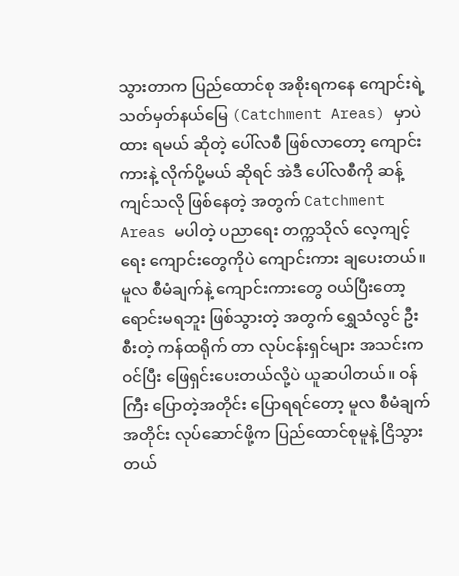သွားတာက ပြည်ထောင်စု အစိုးရကနေ ကျောင်းရဲ့ သတ်မှတ်နယ်မြေ (Catchment Areas) မှာပဲ ထား ရမယ် ဆိုတဲ့ ပေါ်လစီ ဖြစ်လာတော့ ကျောင်းကားနဲ့ လိုက်ပို့မယ် ဆိုရင် အဲဒီ ပေါ်လစီကို ဆန့်ကျင်သလို ဖြစ်နေတဲ့ အတွက် Catchment Areas မပါတဲ့ ပညာရေး တက္ကသိုလ် လေ့ကျင့်ရေး ကျောင်းတွေကိုပဲ ကျောင်းကား ချပေးတယ်။
မူလ စီမံချက်နဲ့ ကျောင်းကားတွေ ဝယ်ပြီးတော့ ရောင်းမရဘူး ဖြစ်သွားတဲ့ အတွက် ရွှေသံလွင် ဦးစီးတဲ့ ကန်ထရိုက် တာ လုပ်ငန်းရှင်များ အသင်းက ဝင်ပြီး ဖြေရှင်းပေးတယ်လို့ပဲ ယူဆပါတယ်။ ဝန်ကြီး ပြောတဲ့အတိုင်း ပြောရရင်တော့ မူလ စီမံချက်အတိုင်း လုပ်ဆောင်ဖို့က ပြည်ထောင်စုမူနဲ့ ငြိသွားတယ်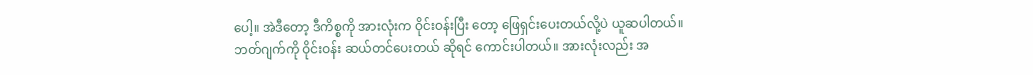ပေါ့။ အဲဒီတော့ ဒီကိစ္စကို အားလုံးက ဝိုင်းဝန်းပြီး တော့ ဖြေရှင်းပေးတယ်လို့ပဲ ယူဆပါတယ်။
ဘတ်ဂျက်ကို ဝိုင်းဝန်း ဆယ်တင်ပေးတယ် ဆိုရင် ကောင်းပါတယ်။ အားလုံးလည်း အ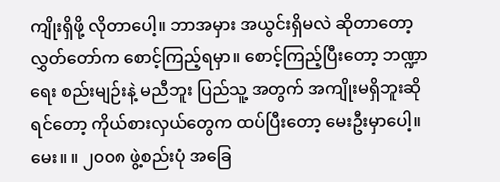ကျိုးရှိဖို့ လိုတာပေါ့။ ဘာအမှား အယွင်းရှိမလဲ ဆိုတာတော့ လွှတ်တော်က စောင့်ကြည့်ရမှာ။ စောင့်ကြည့်ပြီးတော့ ဘဏ္ဍာရေး စည်းမျဉ်းနဲ့ မညီဘူး ပြည်သူ့ အတွက် အကျိုးမရှိဘူးဆိုရင်တော့ ကိုယ်စားလှယ်တွေက ထပ်ပြီးတော့ မေးဦးမှာပေါ့။
မေး။ ။ ၂၀၀၈ ဖွဲ့စည်းပုံ အခြေ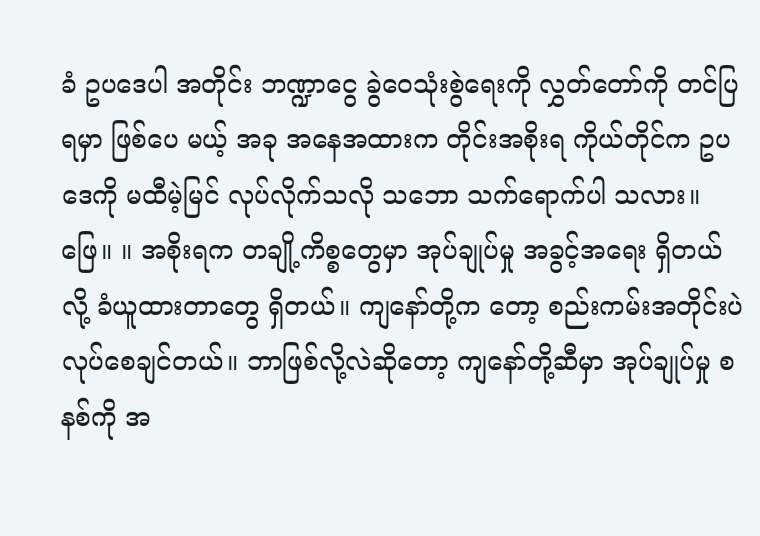ခံ ဥပဒေပါ အတိုင်း ဘဏ္ဍာငွေ ခွဲဝေသုံးစွဲရေးကို လွှတ်တော်ကို တင်ပြရမှာ ဖြစ်ပေ မယ့် အခု အနေအထားက တိုင်းအစိုးရ ကိုယ်တိုင်က ဥပဒေကို မထီမဲ့မြင် လုပ်လိုက်သလို သဘော သက်ရောက်ပါ သလား။
ဖြေ။ ။ အစိုးရက တချို့ကိစ္စတွေမှာ အုပ်ချုပ်မှု အခွင့်အရေး ရှိတယ်လို့ ခံယူထားတာတွေ ရှိတယ်။ ကျနော်တို့က တော့ စည်းကမ်းအတိုင်းပဲ လုပ်စေချင်တယ်။ ဘာဖြစ်လို့လဲဆိုတော့ ကျနော်တို့ဆီမှာ အုပ်ချုပ်မှု စနစ်ကို အ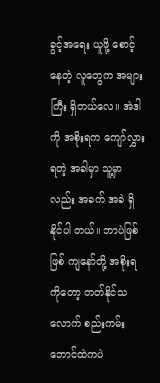ခွင့်အရေး ယူဖို့ စောင့် နေတဲ့ လူတွေက အများကြီး ရှိတယ်လေ။ အဲဒါကို အစိုးရက ကျော်လွှားရတဲ့ အခါမှာ သူ့မှာလည်း အခက် အခဲ ရှိနိုင်ပါ တယ်။ ဘာပဲဖြစ်ဖြစ် ကျနော်တို့ အစိုးရကိုတော့ တတ်နိုင်သလောက် စည်းကမ်း ဘောင်ထဲကပဲ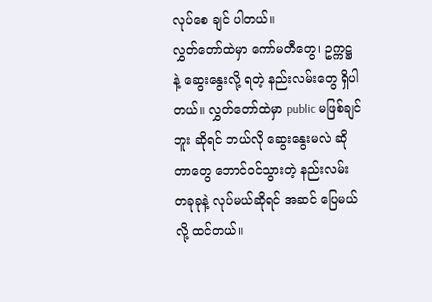လုပ်စေ ချင် ပါတယ်။
လွှတ်တော်ထဲမှာ ကော်မတီတွေ၊ ဥက္ကဋ္ဌ နဲ့ ဆွေးနွေးလို့ ရတဲ့ နည်းလမ်းတွေ ရှိပါတယ်။ လွှတ်တော်ထဲမှာ public မဖြစ်ချင် ဘူး ဆိုရင် ဘယ်လို ဆွေးနွေးမလဲ ဆိုတာတွေ ဘောင်ဝင်သွားတဲ့ နည်းလမ်း တခုခုနဲ့ လုပ်မယ်ဆိုရင် အဆင် ပြေမယ် လို့ ထင်တယ်။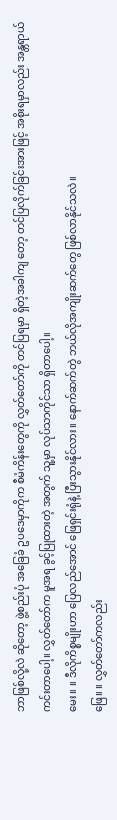ဘာဖြစ်လို့လဲ ဆိုတော့ ဖွဲ့စည်းပုံ အခြေခံ ဥပဒေမှာကိုက စီမံကိန်းတွေကို လွှတ်တော်ကို တင်ပြရမှာ ရှိတဲ့အခါကျ တော့ တင်ပြလိုက်ခြင်းအားဖြင့် အစိုးရမှာလည်း အန္တရာယ် ကင်းတာပေါ့။ လွှတ်တော်က မူအရ ခွင့်ပြုထားတဲ့ အတွက် သူ့မှာ လုပ်သာကိုင်သာ ရှိတာပေါ့။
မေး။ ။ ဒီလိုကိစ္စမျိုးဟာ ပြေလည်အောင် ဖြေရှင်းရုံနဲ့ ပြီးသွားနိုင်လား။ နောက်ဆက်တွဲ ဘယ်လိုအကျိုးဆက်တွေ ဖြစ်လာနိုင်သလဲ။
ဖြေ။ ။ လွှတ်တော်ကလည်း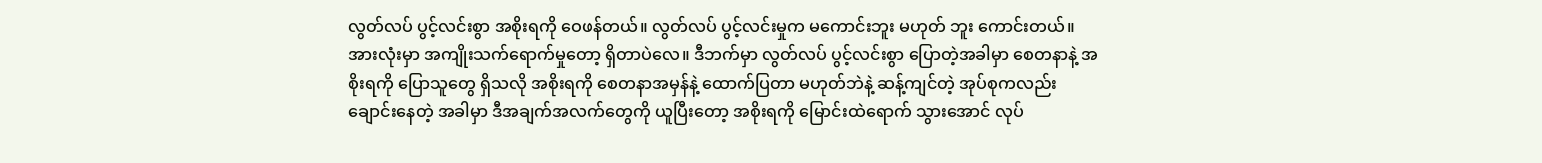လွတ်လပ် ပွင့်လင်းစွာ အစိုးရကို ဝေဖန်တယ်။ လွတ်လပ် ပွင့်လင်းမှုက မကောင်းဘူး မဟုတ် ဘူး ကောင်းတယ်။ အားလုံးမှာ အကျိုးသက်ရောက်မှုတော့ ရှိတာပဲလေ။ ဒီဘက်မှာ လွတ်လပ် ပွင့်လင်းစွာ ပြောတဲ့အခါမှာ စေတနာနဲ့ အစိုးရကို ပြောသူတွေ ရှိသလို အစိုးရကို စေတနာအမှန်နဲ့ ထောက်ပြတာ မဟုတ်ဘဲနဲ့ ဆန့်ကျင်တဲ့ အုပ်စုကလည်း ချောင်းနေတဲ့ အခါမှာ ဒီအချက်အလက်တွေကို ယူပြီးတော့ အစိုးရကို မြောင်းထဲရောက် သွားအောင် လုပ်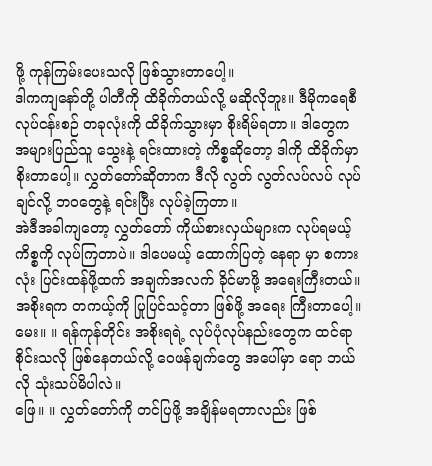ဖို့ ကုန်ကြမ်းပေးသလို ဖြစ်သွားတာပေါ့။
ဒါကကျနော်တို့ ပါတီကို ထိခိုက်တယ်လို့ မဆိုလိုဘူး။ ဒီမိုကရေစီ လုပ်ငန်းစဉ် တခုလုံးကို ထိခိုက်သွားမှာ စိုးရိမ်ရတာ။ ဒါတွေက အများပြည်သူ သွေးနဲ့ ရင်းထားတဲ့ ကိစ္စဆိုတော့ ဒါကို ထိခိုက်မှာ စိုးတာပေါ့။ လွှတ်တော်ဆိုတာက ဒီလို လွတ် လွတ်လပ်လပ် လုပ်ချင်လို့ ဘဝတွေနဲ့ ရင်းပြီး လုပ်ခဲ့ကြတာ။
အဲဒီအခါကျတော့ လွှတ်တော် ကိုယ်စားလှယ်များက လုပ်ရမယ့် ကိစ္စကို လုပ်ကြတာပဲ။ ဒါပေမယ့် ထောက်ပြတဲ့ နေရာ မှာ စကားလုံး ပြင်းထန်ဖို့ထက် အချက်အလက် ခိုင်မာဖို့ အရေးကြီးတယ်။ အစိုးရက တကယ့်ကို ပြုပြင်သင့်တာ ဖြစ်ဖို့ အရေး ကြီးတာပေါ့။
မေး။ ။ ရန်ကုန်တိုင်း အစိုးရရဲ့ လုပ်ပုံလုပ်နည်းတွေက ထင်ရာစိုင်းသလို ဖြစ်နေတယ်လို့ ဝေဖန်ချက်တွေ အပေါ်မှာ ရော ဘယ်လို သုံးသပ်မိပါလဲ။
ဖြေ။ ။ လွှတ်တော်ကို တင်ပြဖို့ အချိန်မရတာလည်း ဖြစ်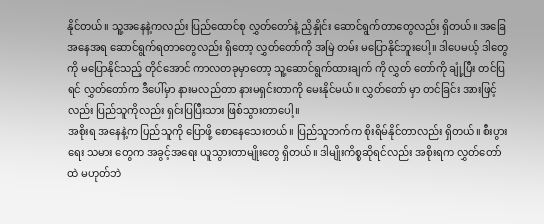နိုင်တယ်။ သူ့အနေနဲ့ကလည်း ပြည်ထောင်စု လွှတ်တော်နဲ့ ညှိနှိုင်း ဆောင်ရွက်တာတွေလည်း ရှိတယ်။ အခြေအနေအရ ဆောင်ရွက်ရတာတွေလည်း ရှိတော့ လွှတ်တော်ကို အမြဲ တမ်း မပြောနိုင်ဘူးပေါ့။ ဒါပေမယ့် ဒါတွေကို မပြောနိုင်သည့် တိုင်အောင် ကာလတခုမှာတော့ သူ့ဆောင်ရွက်ထားချက် ကို လွှတ် တော်ကို ချုံ့ပြီး တင်ပြရင် လွှတ်တော်က ဒီပေါ်မှာ နားမလည်တာ နားမရှင်းတာကို မေးနိုင်မယ်။ လွှတ်တော် မှာ တင်ခြင်း အားဖြင့်လည်း ပြည်သူကိုလည်း ရှင်းပြပြီးသား ဖြစ်သွားတာပေါ့။
အစိုးရ အနေနဲ့က ပြည်သူကို ပြောဖို့ စောနေသေးတယ်။ ပြည်သူဘက်က စိုးရိမ်နိုင်တာလည်း ရှိတယ်။ စီးပွားရေး သမား တွေက အခွင့်အရေး ယူသွားတာမျိုးတွေ ရှိတယ်။ ဒါမျိုးကိစ္စဆိုရင်လည်း အစိုးရက လွှတ်တော်ထဲ မဟုတ်ဘဲ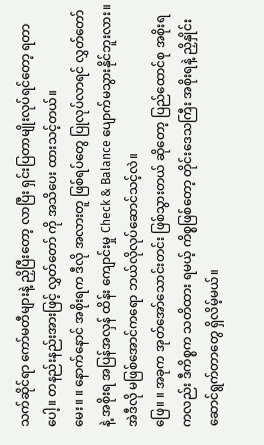သက်ဆိုင်ရာ ကော်မတီများနဲ့ ညှိပြီးတော့ လာပြီး ရှင်းပြတာမျိုးလုပ်ရင်တော့ ရတာပေါ့။ တနည်းနည်းအားဖြင့် လွှတ်တော် ကို အသိပေး ထားသင့်တယ်။
မေး။ ။ နောက်နောင် အစိုးရက ဒီလို အလားတူ ဖြစ်ရပ်တွေ ပြုလုပ်လာရင် လွှတ်တော်နဲ့ အစိုးရ အပြန်အလှန် ထိန်း ကျောင်းမှု Check & Balance ပျောက်မသွားနိုင်ဘူးလား။ အဲဒီလို မဖြစ်အောင်ကရော ဘယ်လိုလုပ်ဆောင်သင့်လဲ။
ဖြေ။ ။ အခုက အုတ်အော်သောင်းတင်း ဖြစ်သွားတယ် ဆိုတော့ ပြည်ထောင်စု အစိုးရကလည်း ဒီကိစ္စက သတိထား ရမယ့် ကိစ္စဖြစ်တော့ တိုင်းဒေသကြီး အစိုးရနဲ့ ညှိနှိုင်း ဆောင်ရွက်တာတွေ ရှိလိမ့်မယ်။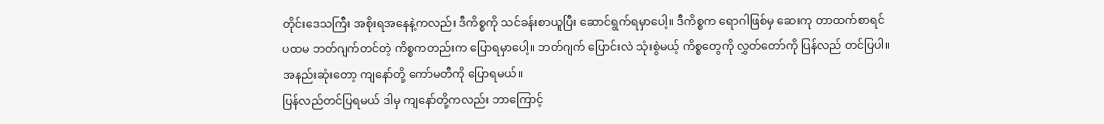တိုင်းဒေသကြီး အစိုးရအနေနဲ့ကလည်း ဒီကိစ္စကို သင်ခန်းစာယူပြီး ဆောင်ရွက်ရမှာပေါ့။ ဒီကိစ္စက ရောဂါဖြစ်မှ ဆေးကု တာထက်စာရင် ပထမ ဘတ်ဂျက်တင်တဲ့ ကိစ္စကတည်းက ပြောရမှာပေါ့။ ဘတ်ဂျက် ပြောင်းလဲ သုံးစွဲမယ့် ကိစ္စတွေကို လွှတ်တော်ကို ပြန်လည် တင်ပြပါ။ အနည်းဆုံးတော့ ကျနော်တို့ ကော်မတီကို ပြောရမယ်။
ပြန်လည်တင်ပြရမယ် ဒါမှ ကျနော်တို့ကလည်း ဘာကြောင့်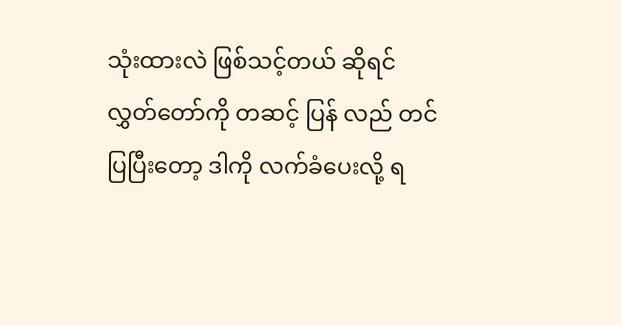သုံးထားလဲ ဖြစ်သင့်တယ် ဆိုရင် လွှတ်တော်ကို တဆင့် ပြန် လည် တင်ပြပြီးတော့ ဒါကို လက်ခံပေးလို့ ရ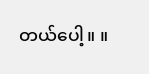တယ်ပေါ့။ ။